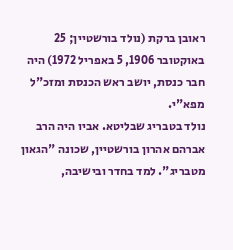ראובן ברקת (נולד בורשטיין; 25 באוקטובר 1906, 5 באפריל 1972) היה חבר כנסת, יושב ראש הכנסת ומזכ"ל מפא"י.
נולד בטבריג שבליטא. אביו היה הרב אברהם אהרון בורשטיין, שכונה "הגאון מטבריג". למד בחדר ובישיבה,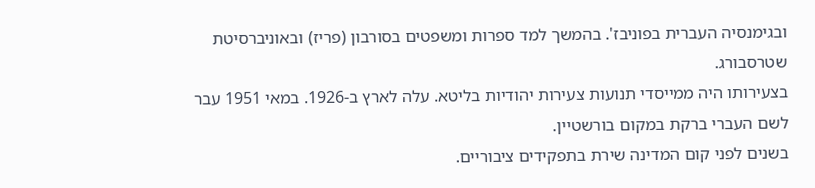ובגימנסיה העברית בפוניבז'. בהמשך למד ספרות ומשפטים בסורבון (פריז) ובאוניברסיטת שטרסבורג.
בצעירותו היה ממייסדי תנועות צעירות יהודיות בליטא. עלה לארץ ב-1926. במאי 1951 עבר לשם העברי ברקת במקום בורשטיין.
בשנים לפני קום המדינה שירת בתפקידים ציבוריים.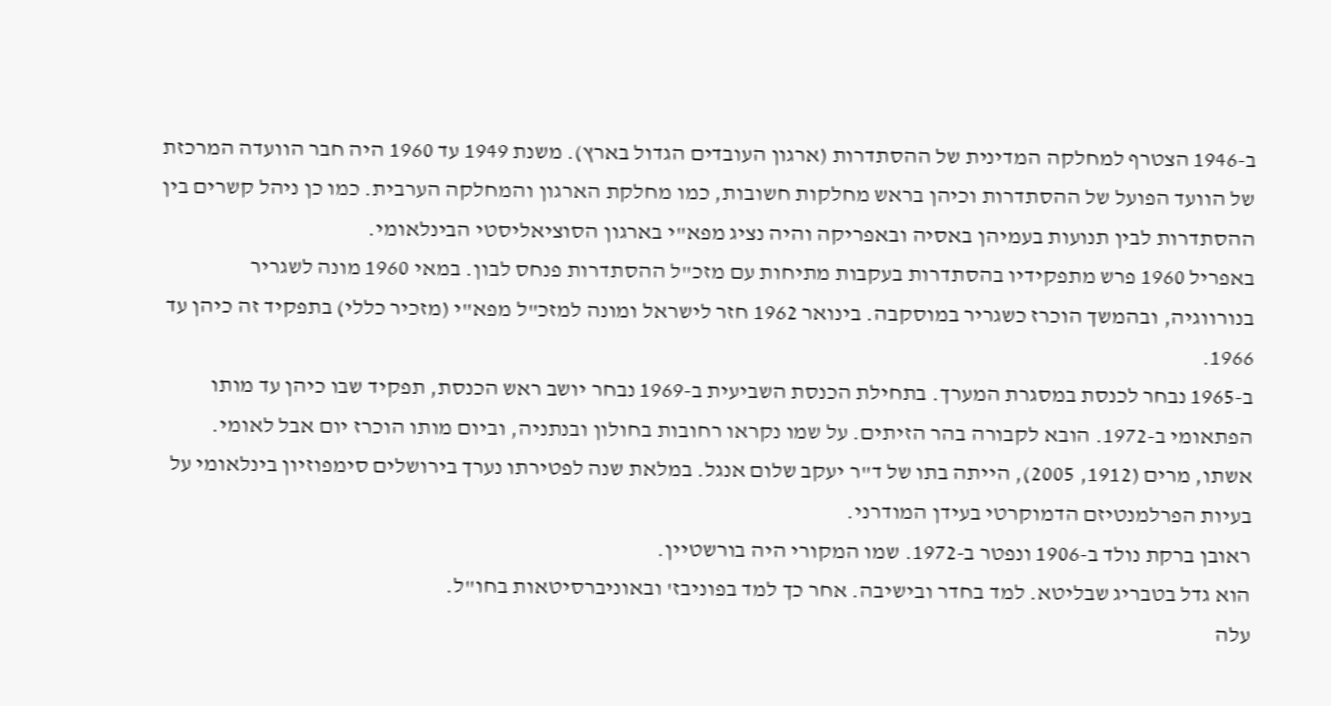ב-1946 הצטרף למחלקה המדינית של ההסתדרות (ארגון העובדים הגדול בארץ). משנת 1949 עד 1960 היה חבר הוועדה המרכזת של הוועד הפועל של ההסתדרות וכיהן בראש מחלקות חשובות, כמו מחלקת הארגון והמחלקה הערבית. כמו כן ניהל קשרים בין ההסתדרות לבין תנועות בעמיהן באסיה ובאפריקה והיה נציג מפא"י בארגון הסוציאליסטי הבינלאומי.
באפריל 1960 פרש מתפקידיו בהסתדרות בעקבות מתיחות עם מזכ"ל ההסתדרות פנחס לבון. במאי 1960 מונה לשגריר בנורווגיה, ובהמשך הוכרז כשגריר במוסקבה. בינואר 1962 חזר לישראל ומונה למזכ"ל מפא"י (מזכיר כללי) בתפקיד זה כיהן עד 1966.
ב-1965 נבחר לכנסת במסגרת המערך. בתחילת הכנסת השביעית ב-1969 נבחר יושב ראש הכנסת, תפקיד שבו כיהן עד מותו הפתאומי ב-1972. הובא לקבורה בהר הזיתים. על שמו נקראו רחובות בחולון ובנתניה, וביום מותו הוכרז יום אבל לאומי.
אשתו, מרים (1912, 2005), הייתה בתו של ד"ר יעקב שלום אנגל. במלאת שנה לפטירתו נערך בירושלים סימפוזיון בינלאומי על בעיות הפרלמנטיזם הדמוקרטי בעידן המודרני.
ראובן ברקת נולד ב-1906 ונפטר ב-1972. שמו המקורי היה בורשטיין.
הוא גדל בטבריג שבליטא. למד בחדר ובישיבה. אחר כך למד בפוניבז' ובאוניברסיטאות בחו"ל.
עלה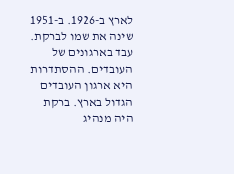לארץ ב-1926. ב-1951 שינה את שמו לברקת.
עבד בארגונים של העובדים. ההסתדרות היא ארגון העובדים הגדול בארץ. ברקת היה מנהיג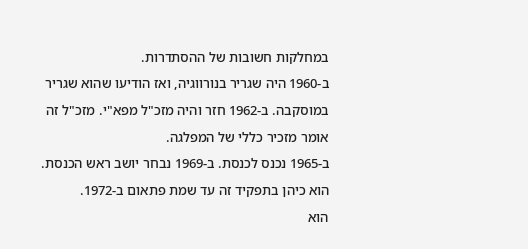במחלקות חשובות של ההסתדרות.
ב-1960 היה שגריר בנורווגיה, ואז הודיעו שהוא שגריר במוסקבה. ב-1962 חזר והיה מזכ"ל מפא"י. מזכ"ל זה אומר מזכיר כללי של המפלגה.
ב-1965 נכנס לכנסת. ב-1969 נבחר יושב ראש הכנסת. הוא כיהן בתפקיד זה עד שמת פתאום ב-1972.
הוא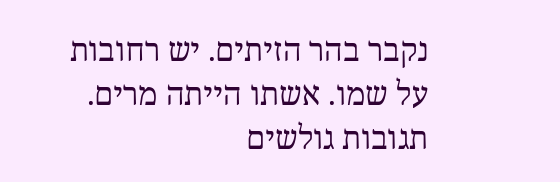נקבר בהר הזיתים. יש רחובות על שמו. אשתו הייתה מרים.
תגובות גולשים